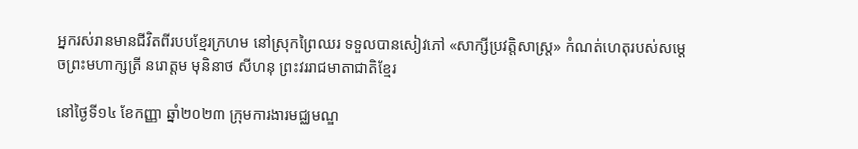អ្នករស់រានមានជីវិតពីរបបខ្មែរក្រហម នៅស្រុកព្រៃឈរ ទទួលបានសៀវភៅ «សាក្សីប្រវត្តិសាស្ត្រ» កំណត់ហេតុរបស់សម្តេចព្រះមហាក្សត្រី នរោត្តម មុនិនាថ សីហនុ ព្រះវររាជមាតាជាតិខ្មែរ

នៅថ្ងៃទី១៤ ខែកញ្ញា ឆ្នាំ២០២៣ ក្រុមការងារមជ្ឈមណ្ឌ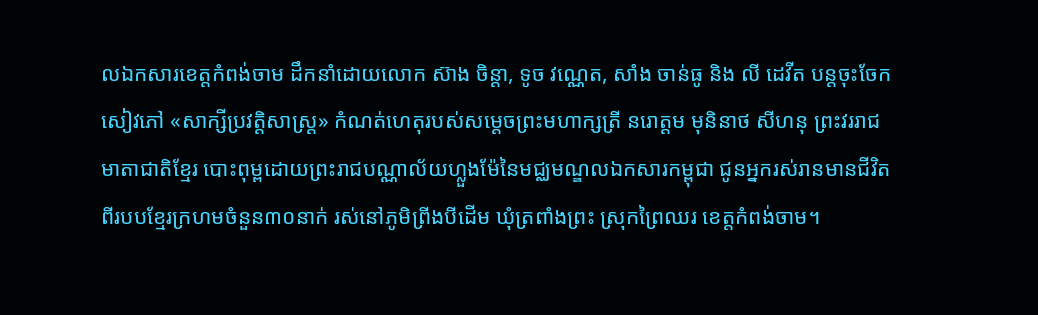លឯកសារខេត្តកំពង់ចាម ដឹកនាំដោយលោក ស៊ាង ចិន្ដា, ទូច វណ្ណេត, សាំង ចាន់ធូ និង លី ដេវីត បន្តចុះចែកសៀវភៅ «សាក្សីប្រវត្តិសាស្ត្រ» កំណត់ហេតុរបស់សម្តេចព្រះមហាក្សត្រី នរោត្តម មុនិនាថ សីហនុ ព្រះវររាជមាតាជាតិខ្មែរ បោះពុម្ពដោយព្រះរាជបណ្ណាល័យហ្លួងម៉ែនៃមជ្ឈមណ្ឌលឯកសារកម្ពុជា ជូនអ្នករស់រានមានជីវិតពីរបបខ្មែរក្រហមចំនួន៣០នាក់ រស់នៅភូមិព្រីងបីដើម ឃុំត្រពាំងព្រះ ស្រុកព្រៃឈរ ខេត្តកំពង់ចាម។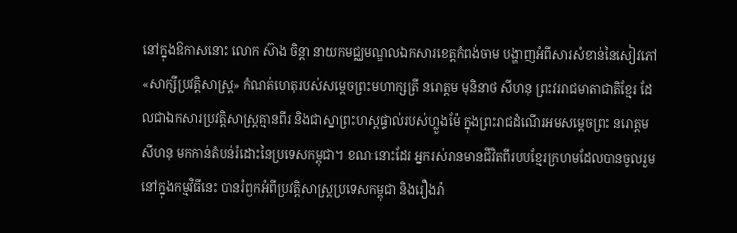នៅក្នុងឱកាសនោះ លោក ស៊ាង ចិន្ដា នាយកមជ្ឈមណ្ឌលឯកសារខេត្តកំពង់ចាម បង្ហាញអំពីសារសំខាន់នៃសៀវភៅ «សាក្សីប្រវត្តិសាស្ត្រ» កំណត់ហេតុរបស់សម្តេចព្រះមហាក្សត្រី នរោត្តម មុនិនាថ សីហនុ ព្រះវររាជមាតាជាតិខ្មែរ ដែលជាឯកសារប្រវត្តិសាស្ត្រគ្មានពីរ និងជាស្នាព្រះហស្តផ្ទាល់របស់ហ្លួងម៉ែ ក្នុងព្រះរាជដំណើរអមសម្ដេចព្រះ នរោត្តម សីហនុ មកកាន់តំបន់រំដោះនៃប្រទេសកម្ពុជា។ ខណៈនោះដែរ អ្នករស់រានមានជីវិតពីរបបខ្មែរក្រហមដែលបានចូលរួមនៅក្នុងកម្មវិធីនេះ បានរំឭកអំពីប្រវត្តិសាស្រ្តប្រទេសកម្ពុជា និងរឿងរ៉ា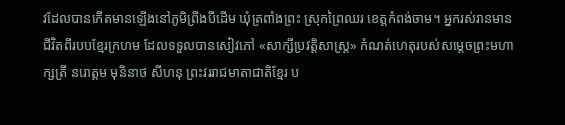វដែលបានកើតមានឡើងនៅភូមិព្រីងបីដើម ឃុំត្រពាំងព្រះ ស្រុកព្រៃឈរ ខេត្តកំពង់ចាម។ អ្នករស់រានមានជីវិតពីរបបខ្មែរក្រហម ដែលទទួលបានសៀវភៅ «សាក្សីប្រវត្តិសាស្រ្ត» កំណត់ហេតុរបស់សម្តេចព្រះមហាក្សត្រី នរោត្តម មុនិនាថ សីហនុ ព្រះវររាជមាតាជាតិខ្មែរ ប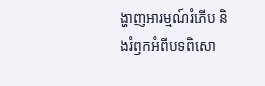ង្ហាញអារម្មណ៍រំភើប និងរំឭកអំពីបទពិសោ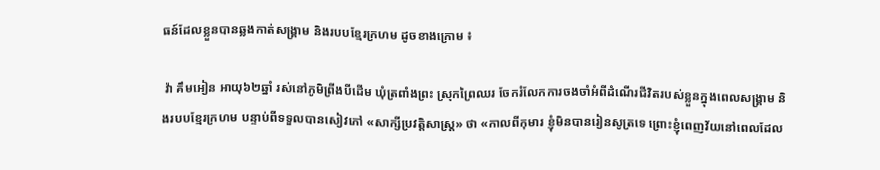ធន៍ដែលខ្លួនបានឆ្លងកាត់សង្រ្គាម និងរបបខ្មែរក្រហម ដូចខាងក្រោម ៖

 វ៉ា គឹមអៀន អាយុ៦២ឆ្នាំ រស់នៅភូមិព្រីងបីដើម ឃុំត្រពាំងព្រះ ស្រុកព្រៃឈរ ចែករំលែកការចងចាំអំពីដំណើរជីវិតរបស់ខ្លួនក្នុងពេលសង្រ្គាម និងរបបខ្មែរក្រហម បន្ទាប់ពីទទួលបានសៀវភៅ «សាក្សីប្រវត្តិសាស្រ្ត» ថា «កាលពីកុមារ ខ្ញុំមិនបានរៀនសូត្រទេ ព្រោះខ្ញុំពេញវ័យនៅពេលដែល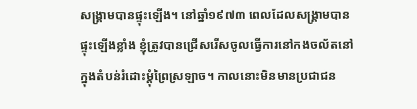សង្រ្គាមបានផ្ទុះឡើង។ នៅឆ្នាំ១៩៧៣ ពេលដែលសង្រ្គាមបានផ្ទុះឡើងខ្លាំង ខ្ញុំត្រូវបានជ្រើសរើសចូលធ្វើការនៅកងចល័តនៅក្នុងតំបន់រំដោះម្ដុំព្រៃស្រឡាច។ កាលនោះមិនមានប្រជាជន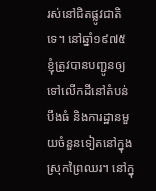រស់នៅជិតផ្លូវជាតិទេ។ នៅឆ្នាំ១៩៧៥ ខ្ញុំត្រូវបានបញ្ជូនឲ្យទៅលើកដីនៅតំបន់បឹងធំ និងការដ្ឋានមួយចំនួនទៀតនៅក្នុងស្រុកព្រៃឈរ។ នៅក្នុ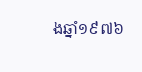ងឆ្នាំ១៩៧៦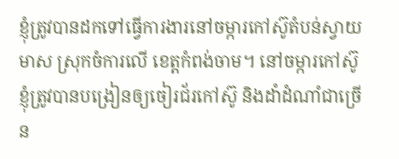ខ្ញុំត្រូវបានដកទៅធ្វើការងារនៅចម្ការកៅស៊ូតំបន់ស្វាយមាស ស្រុកចំការលើ ខេត្តកំពង់ចាម។ នៅចម្ការកៅស៊ូ ខ្ញុំត្រូវបានបង្រៀនឲ្យចៀរជ័រកៅស៊ូ និងដាំដំណាំជាច្រើន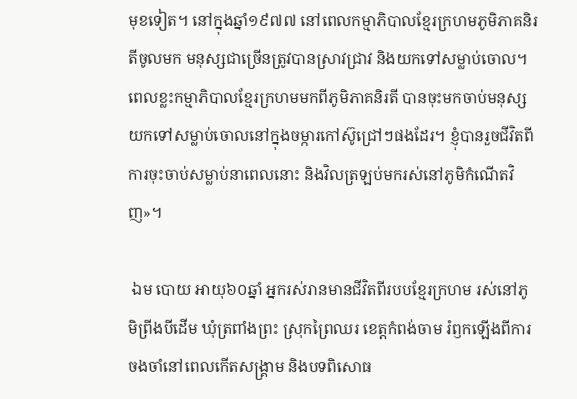មុខទៀត។ នៅក្នុងឆ្នាំ១៩៧៧ នៅពេលកម្មាភិបាលខ្មែរក្រហមភូមិភាគនិរតីចូលមក មនុស្សជាច្រើនត្រូវបានស្រាវជ្រាវ និងយកទៅសម្លាប់ចោល។ ពេលខ្លះកម្មាភិបាលខ្មែរក្រហមមកពីភូមិភាគនិរតី បានចុះមកចាប់មនុស្សយកទៅសម្លាប់ចោលនៅក្នុងចម្ការកៅស៊ូជ្រៅៗផងដែរ។ ខ្ញុំបានរួចជីវិតពីការចុះចាប់សម្លាប់នាពេលនោះ និងវិលត្រឡប់មករស់នៅភូមិកំណើតវិញ»។

 ឯម បោយ អាយុ៦០ឆ្នាំ អ្នករស់រានមានជីវិតពីរបបខ្មែរក្រហម រស់នៅភូមិព្រីងបីដើម ឃុំត្រពាំងព្រះ ស្រុកព្រៃឈរ ខេត្តកំពង់ចាម រំឭកឡើងពីការចងចាំនៅពេលកើតសង្រ្គាម និងបទពិសោធ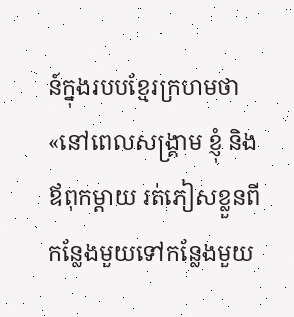ន៍ក្នុងរបបខ្មែរក្រហមថា «នៅពេលសង្គ្រាម ខ្ញុំ និងឪពុកម្ដាយ រត់ភៀសខ្លួនពីកន្លែងមួយទៅកន្លែងមួយ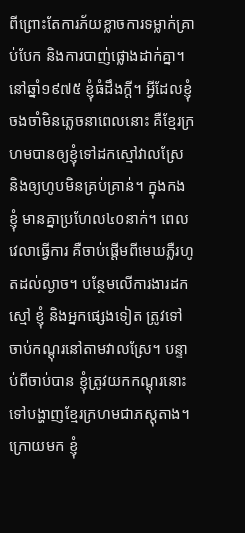ពីព្រោះតែការភ័យខ្លាចការទម្លាក់គ្រាប់បែក និងការបាញ់ផ្លោងដាក់គ្នា។ នៅឆ្នាំ១៩៧៥ ខ្ញុំធំដឹងក្ដី។ អ្វីដែលខ្ញុំចងចាំមិនភ្លេចនាពេលនោះ គឺខ្មែរក្រហមបានឲ្យខ្ញុំទៅដកស្មៅវាលស្រែ និងឲ្យហូបមិនគ្រប់គ្រាន់។ ក្នុងកងខ្ញុំ មានគ្នាប្រហែល៤០នាក់។ ពេលវេលាធ្វើការ គឺចាប់ផ្ដើមពីមេឃភ្លឺរហូតដល់ល្ងាច។ បន្ថែមលើការងារដកស្មៅ ខ្ញុំ និងអ្នកផ្សេងទៀត ត្រូវទៅចាប់កណ្ដុរនៅតាមវាលស្រែ។ បន្ទាប់ពីចាប់បាន ខ្ញុំត្រូវយកកណ្ដុរនោះទៅបង្ហាញខ្មែរក្រហមជាភស្តុតាង។ ក្រោយមក ខ្ញុំ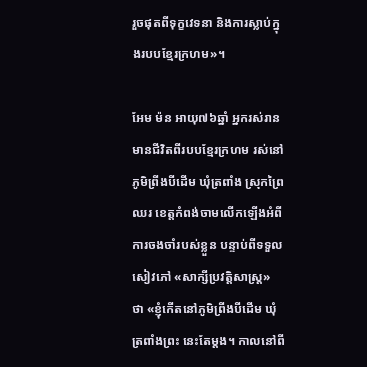រួចផុតពីទុក្ខវេទនា និងការស្លាប់ក្នុងរបបខ្មែរក្រហម»។

អែម ម៉ន អាយុ៧៦ឆ្នាំ អ្នករស់រានមានជីវិតពីរបបខ្មែរក្រហម រស់នៅភូមិព្រីងបីដើម ឃុំត្រពាំង ស្រុកព្រៃឈរ ខេត្តកំពង់ចាមលើកឡើងអំពីការចងចាំរបស់ខ្លួន បន្ទាប់ពីទទួលសៀវភៅ «សាក្សីប្រវត្តិសាស្រ្ត» ថា «ខ្ញុំកើតនៅភូមិព្រីងបីដើម ឃុំត្រពាំងព្រះ នេះតែម្ដង។ កាលនៅពី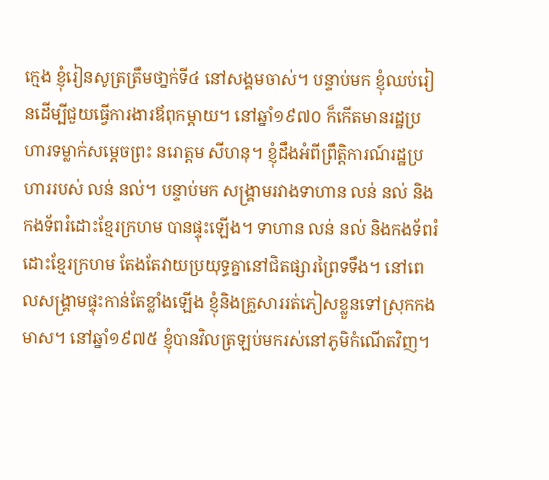ក្មេង ខ្ញុំរៀនសូត្រត្រឹមថា្នក់ទី៤ នៅសង្គមចាស់។ បន្ទាប់មក ខ្ញុំឈប់រៀនដើម្បីជួយធ្វើការងារឪពុកម្ដាយ។ នៅឆ្នាំ១៩៧០ ក៏កើតមានរដ្ឋប្រហារទម្លាក់សម្ដេចព្រះ នរោត្តម សីហនុ។ ខ្ញុំដឹងអំពីព្រឹតិ្តការណ៍រដ្ឋប្រហាររបស់ លន់ នល់។ បន្ទាប់មក សង្គ្រាមរវាងទាហាន លន់ នល់ និងកងទ័ពរំដោះខ្មែរក្រហម បានផ្ទុះឡើង។ ទាហាន លន់ នល់ និងកងទ័ពរំដោះខ្មែរក្រហម តែងតែវាយប្រយុទ្ធគ្នានៅជិតផ្សារព្រៃទទឹង។ នៅពេលសង្រ្គាមផ្ទុះកាន់តែខ្លាំងឡើង ខ្ញុំនិងគ្រួសាររត់ភៀសខ្លួនទៅស្រុកកងមាស។ នៅឆ្នាំ១៩៧៥ ខ្ញុំបានវិលត្រឡប់មករស់នៅភូមិកំណើតវិញ។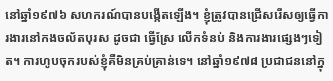នៅឆ្នាំ១៩៧៦ សហករណ៍បានបង្កើតឡើង។ ខ្ញុំត្រូវបានជ្រើសរើសឲ្យធ្វើការងារនៅកងចល័តបុរស ដូចជា ធ្វើស្រែ លើកទំនប់ និងការងារផ្សេងៗទៀត។ ការហូបចុករបស់ខ្ញុំគឺមិនគ្រប់គ្រាន់ទេ។ នៅឆ្នាំ១៩៧៨ ប្រជាជននៅក្នុ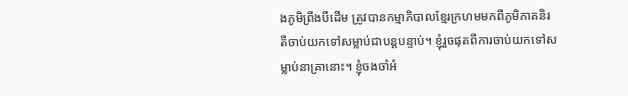ងភូមិព្រីងបីដើម ត្រូវបានកម្មាភិបាលខ្មែរក្រហមមកពីភូមិភាគនិរតីចាប់យកទៅសម្លាប់ជាបន្តបន្ទាប់។ ខ្ញុំរួចផុតពីការចាប់យកទៅសម្លាប់នាគ្រានោះ។ ខ្ញុំចងចាំអំ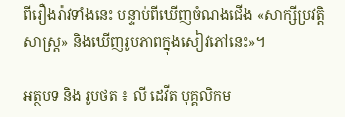ពីរឿងរ៉ាវទាំងនេះ បន្ទាប់ពីឃើញចំណងជើង «សាក្សីប្រវត្តិសាស្រ្ត» និងឃើញរូបភាពក្នុងសៀវភៅនេះ»។

អត្ថបទ និង រូបថត ៖ លី ដេវីត បុគ្គលិកម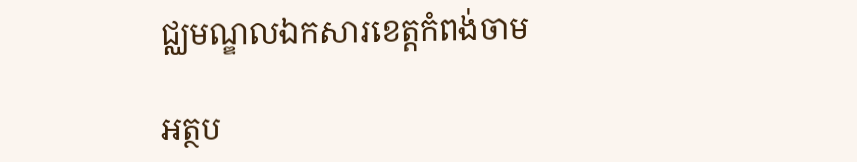ជ្ឈមណ្ឌលឯកសារខេត្តកំពង់ចាម

អត្ថប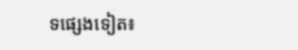ទផ្សេងទៀត៖